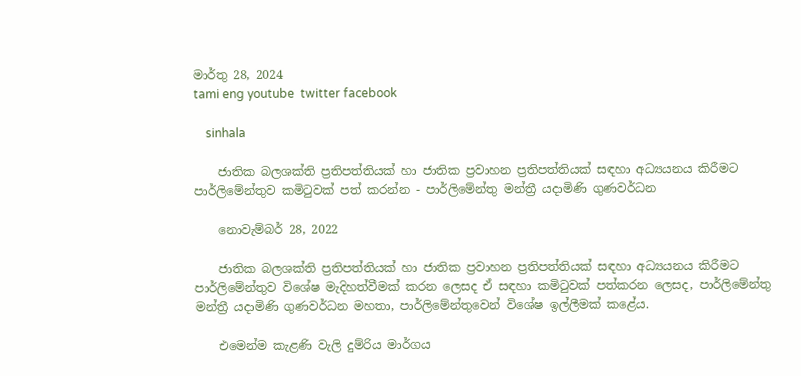මාර්තු 28, 2024
tami eng youtube  twitter facebook

    sinhala

    ජාතික බලශක්ති ප්‍රතිපත්තියක් හා ජාතික ප්‍රවාහන ප්‍රතිපත්තියක් සඳහා අධ්‍යයනය කිරීමට පාර්ලිමේන්තුව කමිටුවක් පත් කරන්න - පාර්ලිමේන්තු මන්ත්‍රී යදාමිණි ගුණවර්ධන

    නොවැම්බර් 28, 2022

    ජාතික බලශක්ති ප්‍රතිපත්තියක් හා ජාතික ප්‍රවාහන ප්‍රතිපත්තියක් සඳහා අධ්‍යයනය කිරීමට පාර්ලිමේන්තුව විශේෂ මැදිහත්වීමක් කරන ලෙසද ඒ සඳහා කමිටුවක් පත්කරන ලෙසද, පාර්ලිමේන්තු මන්ත්‍රී යදාමිණි ගුණවර්ධන මහතා, පාර්ලිමේන්තුවෙන් විශේෂ ඉල්ලීමක් කළේය.

    එමෙන්ම කැළණි වැලි දුම්රිය මාර්ගය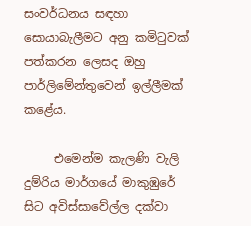සංවර්ධනය සඳහා සොයාබැලීමට අනු කමිටුවක් පත්කරන ලෙසද ඔහු පාර්ලිමේන්තුවෙන් ඉල්ලීමක් කළේය.

     එමෙන්ම කැලණි වැලි දුම්රිය මාර්ගයේ මාකුඹුරේ සිට අවිස්සාවේල්ල දක්වා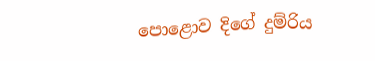පොළොව දිගේ දුම්රිය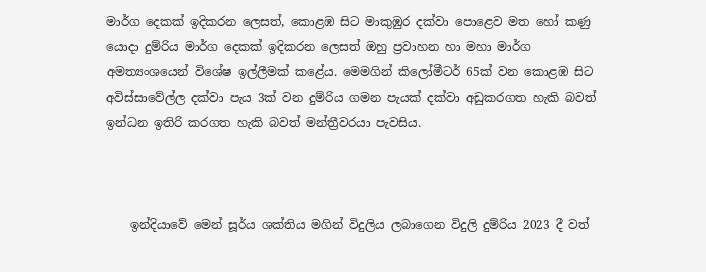මාර්ග දෙකක් ඉදිකරන ලෙසත්, කොළඹ සිට මාකුඹුර දක්වා පොළෙව මත හෝ කණු යොදා දුම්රිය මාර්ග දෙකක් ඉදිකරන ලෙසත් ඔහු ප්‍රවාහන හා මහා මාර්ග අමත්‍යංශයෙන් විශේෂ ඉල්ලීමක් කළේය. මෙමගින් කිලෝමීටර් 65ක් වන කොළඹ සිට අවිස්සාවේල්ල දක්වා පැය 3ක් වන දුම්රිය ගමන පැයක් දක්වා අඩුකරගත හැකි බවත් ඉන්ධන ඉතිරි කරගත හැකි බවත් මන්ත්‍රීවරයා පැවසිය.



    ඉන්දියාවේ මෙන් සූර්ය ශක්තිය මගින් විදුලිය ලබාගෙන විදුලි දුම්රිය 2023 දී වත්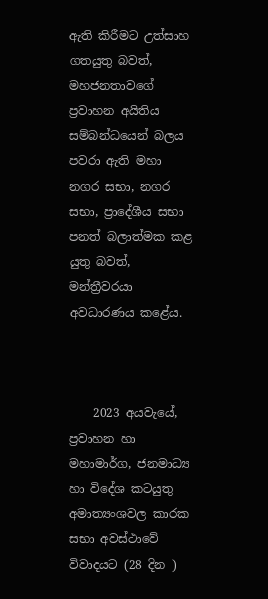ඇති කිරීමට උත්සාහ ගතයුතු බවත්, මහජනතාවගේ ප්‍රවාහන අයිතිය සම්බන්ධයෙන් බලය පවරා ඇති මහා නගර සභා, නගර සභා, ප්‍රාදේශීය සභා පනත් බලාත්මක කළ යුතු බවත්, මන්ත්‍රීවරයා අවධාරණය කළේය.



    2023 අයවැයේ, ප්‍රවාහන හා මහාමාර්ග, ජනමාධ්‍ය හා විදේශ කටයුතු අමාත්‍යංශවල කාරක සභා අවස්ථාවේ විවාදයට (28 දින )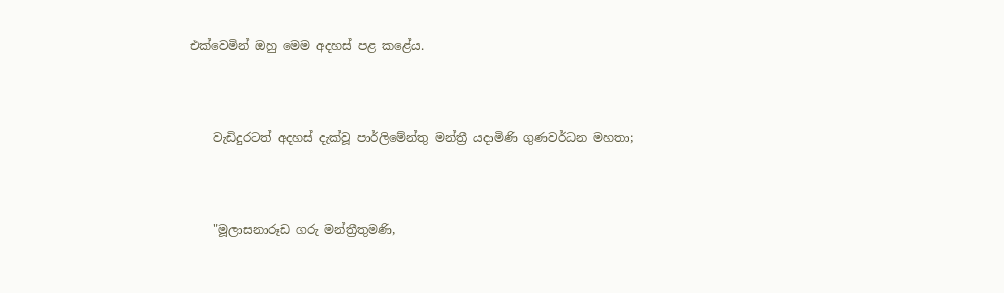එක්වෙමින් ඔහු මෙම අදහස් පළ කළේය.



    වැඩිදුරටත් අදහස් දැක්වූ පාර්ලිමේන්තු මන්ත්‍රී යදාමිණි ගුණවර්ධන මහතා;



    "මූලාසනාරූඩ ගරු මන්ත්‍රීතුමණි,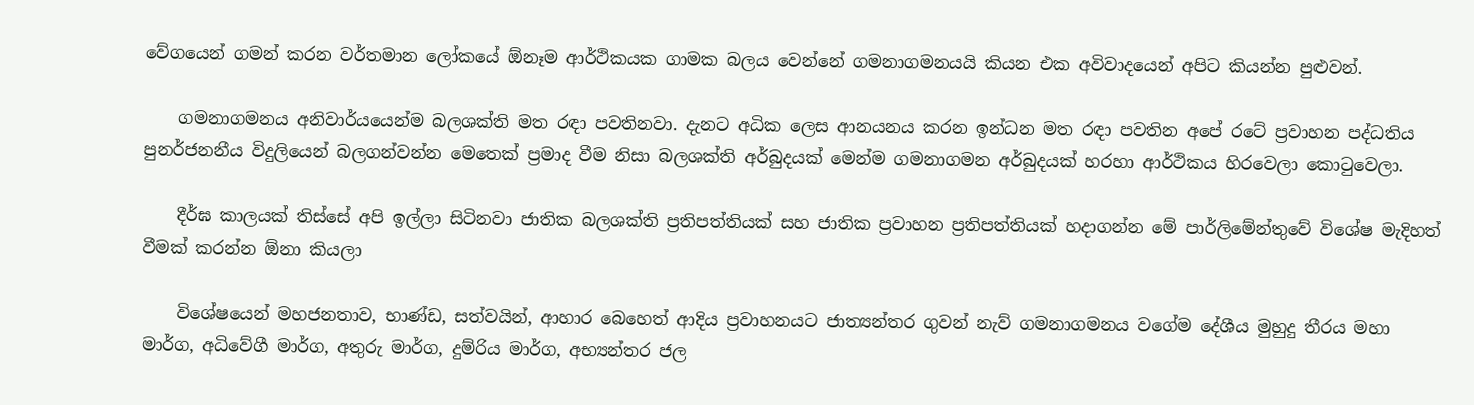වේගයෙන් ගමන් කරන වර්තමාන ලෝකයේ ඕනෑම ආර්ථිකයක ගාමක බලය වෙන්නේ ගමනාගමනයයි කියන එක අවිවාදයෙන් අපිට කියන්න පුළුවන්.

    ගමනාගමනය අනිවාර්යයෙන්ම බලශක්ති මත රඳා පවතිනවා. දැනට අධික ලෙස ආනයනය කරන ඉන්ධන මත රඳා පවතින අපේ රටේ ප්‍රවාහන පද්ධතිය පුනර්ජනනීය විදුලියෙන් බලගන්වන්න මෙතෙක් ප්‍රමාද වීම නිසා බලශක්ති අර්බුදයක් මෙන්ම ගමනාගමන අර්බුදයක් හරහා ආර්ථිකය හිරවෙලා කොටුවෙලා.

    දීර්ඝ කාලයක් තිස්සේ අපි ඉල්ලා සිටිනවා ජාතික බලශක්ති ප්‍රතිපත්තියක් සහ ජාතික ප්‍රවාහන ප්‍රතිපත්තියක් හදාගන්න මේ පාර්ලිමේන්තුවේ විශේෂ මැදිහත් වීමක් කරන්න ඕනා කියලා

    විශේෂයෙන් මහජනතාව, භාණ්ඩ, සත්වයින්, ආහාර බෙහෙත් ආදිය ප්‍රවාහනයට ජාත්‍යන්තර ගුවන් නැව් ගමනාගමනය වගේම දේශීය මුහුදු තීරය මහා මාර්ග, අධිවේගී මාර්ග, අතුරු මාර්ග, දුම්රිය මාර්ග, අභ්‍යන්තර ජල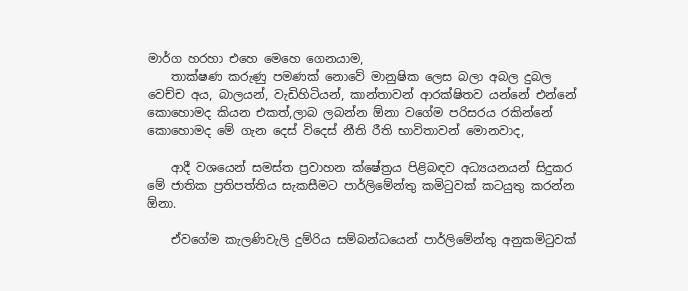මාර්ග හරහා එහෙ මෙහෙ ගෙනයාම,
    තාක්ෂණ කරුණු පමණක් නොවේ මානුෂික ලෙස බලා අබල දුබල වෙච්ච අය, බාලයන්, වැඩිහිටියන්, කාන්තාවන් ආරක්ෂිතව යන්නේ එන්නේ කොහොමද කියන එකත්,ලාබ ලබන්න ඕනා වගේම පරිසරය රකින්නේ කොහොමද මේ ගැන දෙස් විදෙස් නීති රීති භාවිතාවන් මොනවාද,

    ආදී වශයෙන් සමස්ත ප්‍රවාහන ක්ෂේත්‍රය පිළිබඳව අධ්‍යයනයන් සිදුකර මේ ජාතික ප්‍රතිපත්තිය සැකසීමට පාර්ලිමේන්තු කමිටුවක් කටයුතු කරන්න ඕනා.

    ඒවගේම කැලණිවැලි දුම්රිය සම්බන්ධයෙන් පාර්ලිමේන්තු අනුකමිටුවක්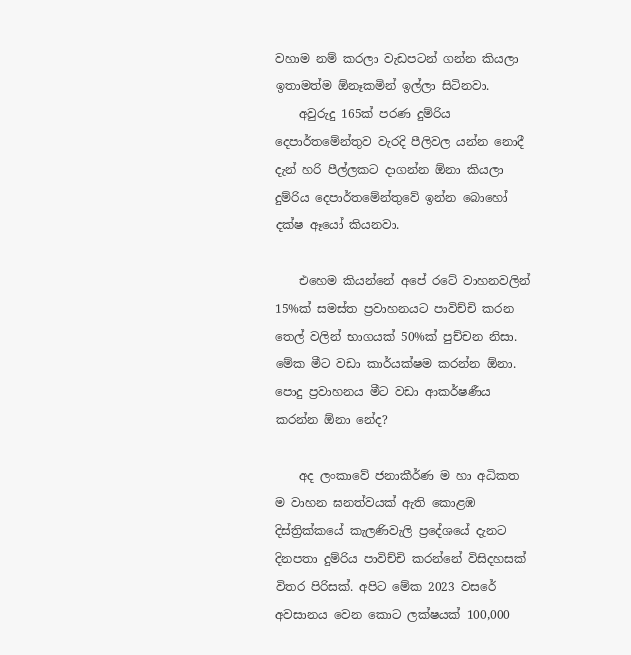වහාම නම් කරලා වැඩපටන් ගන්න කියලා ඉතාමත්ම ඕනෑකමින් ඉල්ලා සිටිනවා.
    අවුරුදු 165ක් පරණ දුම්රිය දෙපාර්තමේන්තුව වැරදි පීලිවල යන්න නොදී දැන් හරි පීල්ලකට දාගන්න ඕනා කියලා දුම්රිය දෙපාර්තමේන්තුවේ ඉන්න බොහෝ දක්ෂ ඈයෝ කියනවා.

    එහෙම කියන්නේ අපේ රටේ වාහනවලින් 15%ක් සමස්ත ප්‍රවාහනයට පාවිච්චි කරන තෙල් වලින් භාගයක් 50%ක් පුච්චන නිසා. මේක මීට වඩා කාර්යක්ෂම කරන්න ඕනා. පොදු ප්‍රවාහනය මීට වඩා ආකර්ෂණීය කරන්න ඕනා නේද?

    අද ලංකාවේ ජනාකීර්ණ ම හා අධිකත ම වාහන ඝනත්වයක් ඇති කොළඹ දිස්ත්‍රික්කයේ කැලණිවැලි ප්‍රදේශයේ දැනට දිනපතා දුම්රිය පාවිච්චි කරන්නේ විසිදහසක් විතර පිරිසක්. අපිට මේක 2023 වසරේ අවසානය වෙන කොට ලක්ෂයක් 100,000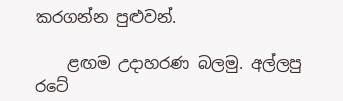කරගන්න පුළුවන්.

    ළඟම උදාහරණ බලමු. අල්ලපු රටේ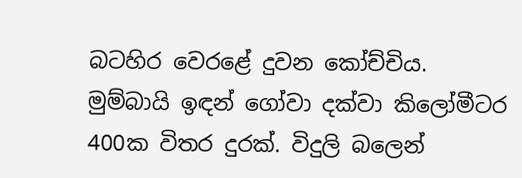බටහිර වෙරළේ දුවන කෝච්චිය. මුම්බායි ඉඳන් ගෝවා දක්වා කිලෝමීටර 400ක විතර දුරක්. විදුලි බලෙන්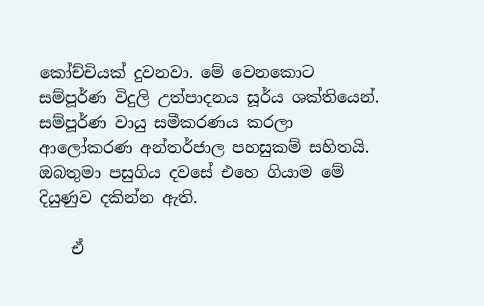කෝච්චියක් දුවනවා. මේ වෙනකොට සම්පූර්ණ විදුලි උත්පාදනය සූර්ය ශක්තියෙන්. සම්පූර්ණ වායු සමීකරණය කරලා ආලෝකරණ අන්තර්ජාල පහසුකම් සහිතයි. ඔබතුමා පසුගිය දවසේ එහෙ ගියාම මේ දියුණුව දකින්න ඇති.

    ඒ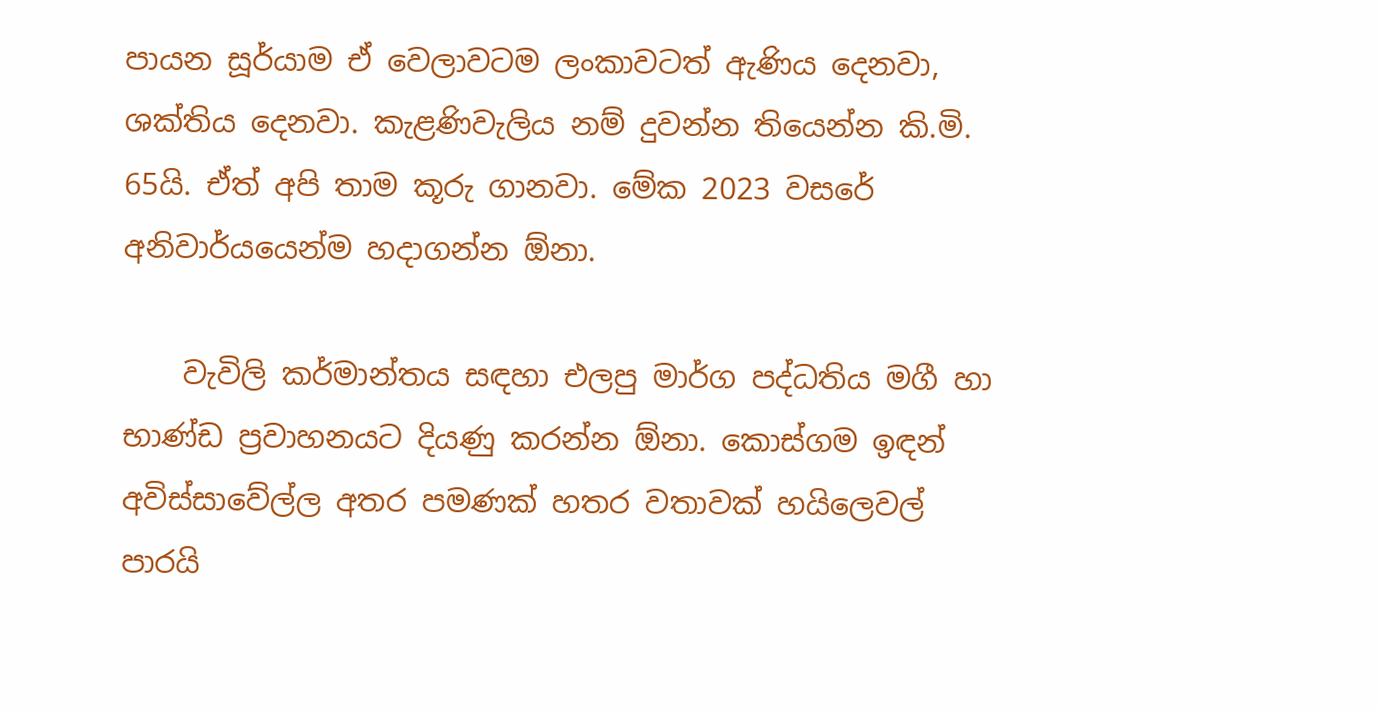පායන සූර්යාම ඒ වෙලාවටම ලංකාවටත් ඇණිය දෙනවා, ශක්තිය දෙනවා. කැළණිවැලිය නම් දුවන්න තියෙන්න කි.මි. 65යි. ඒත් අපි තාම කූරු ගානවා. මේක 2023 වසරේ අනිවාර්යයෙන්ම හදාගන්න ඕනා.

    වැවිලි කර්මාන්තය සඳහා එලපු මාර්ග පද්ධතිය මගී හා භාණ්ඩ ප්‍රවාහනයට දියණු කරන්න ඕනා. කොස්ගම ඉඳන් අවිස්සාවේල්ල අතර පමණක් හතර වතාවක් හයිලෙවල් පාරයි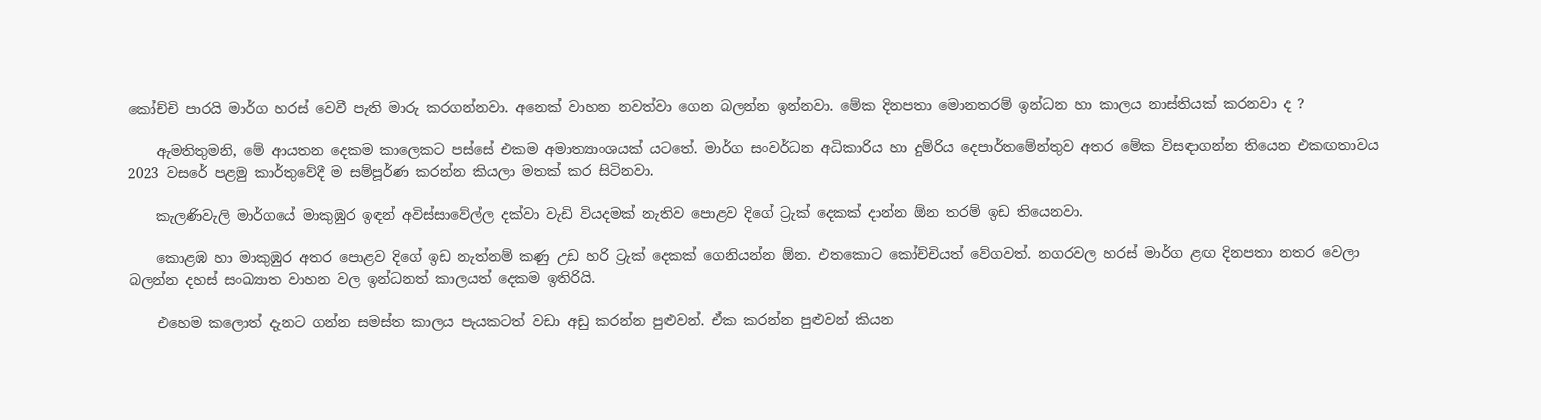කෝච්චි පාරයි මාර්ග හරස් වෙවී පැති මාරු කරගන්නවා. අනෙක් වාහන නවත්වා ගෙන බලන්න ඉන්නවා. මේක දිනපතා මොනතරම් ඉන්ධන හා කාලය නාස්තියක් කරනවා ද ?

    ඇමතිතුමනි, මේ ආයතන දෙකම කාලෙකට පස්සේ එකම අමාත්‍යාංශයක් යටතේ. මාර්ග සංවර්ධන අධිකාරිය හා දුම්රිය දෙපාර්තමේන්තුව අතර මේක විසඳාගන්න තියෙන එකඟතාවය 2023 වසරේ පළමු කාර්තුවේදී ම සම්පූර්ණ කරන්න කියලා මතක් කර සිටිනවා.

    කැලණිවැලි මාර්ගයේ මාකුඹුර ඉඳන් අවිස්සාවේල්ල දක්වා වැඩි වියදමක් නැතිව පොළව දිගේ ට්‍රැක් දෙකක් දාන්න ඕන තරම් ඉඩ තියෙනවා.

    කොළඹ හා මාකුඹුර අතර පොළව දිගේ ඉඩ නැත්නම් කණු උඩ හරි ට්‍රැක් දෙකක් ගෙනියන්න ඕන. එතකොට කෝච්චියත් වේගවත්. නගරවල හරස් මාර්ග ළඟ දිනපතා නතර වෙලා බලන්න දහස් සංඛ්‍යාත වාහන වල ඉන්ධනත් කාලයත් දෙකම ඉතිරියි.

    එහෙම කලොත් දැනට ගන්න සමස්ත කාලය පැයකටත් වඩා අඩු කරන්න පුළුවන්. ඒක කරන්න පුළුවන් කියන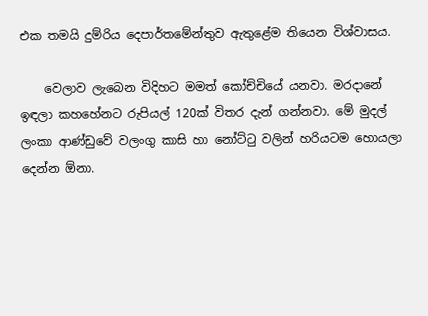එක තමයි දුම්රිය දෙපාර්තමේන්තුව ඇතුළේම තියෙන විශ්වාසය.

    වෙලාව ලැබෙන විදිහට මමත් කෝච්චියේ යනවා. මරදානේ ඉඳලා කහහේනට රුපියල් 120ක් විතර දැන් ගන්නවා. මේ මුදල් ලංකා ආණ්ඩුවේ වලංගු කාසි හා නෝට්ටු වලින් හරියටම හොයලා දෙන්න ඕනා.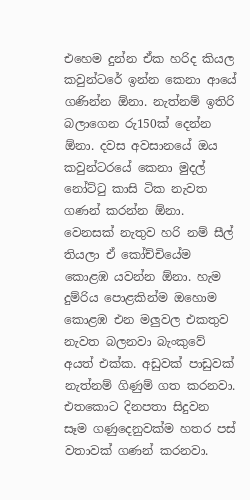එහෙම දුන්න ඒක හරිද කියල කවුන්ටරේ ඉන්න කෙනා ආයේ ගණින්න ඕනා. නැත්නම් ඉතිරි බලාගෙන රු150ක් දෙන්න ඕනා. දවස අවසානයේ ඔය කවුන්ටරයේ කෙනා මුදල් නෝට්ටු කාසි ටික නැවත ගණන් කරන්න ඕනා. වෙනසක් නැතුව හරි නම් සීල් තියලා ඒ කෝච්චියේම කොළඹ යවන්න ඕනා. හැම දුම්රිය පොළකින්ම ඔහොම කොළඹ එන මලුවල එකතුව නැවත බලනවා බැංකුවේ අයත් එක්ක. අඩුවක් පාඩුවක් නැත්නම් ගිණුම් ගත කරනවා. එතකොට දිනපතා සිදුවන සෑම ගණුදෙනුවක්ම හතර පස් වතාවක් ගණන් කරනවා.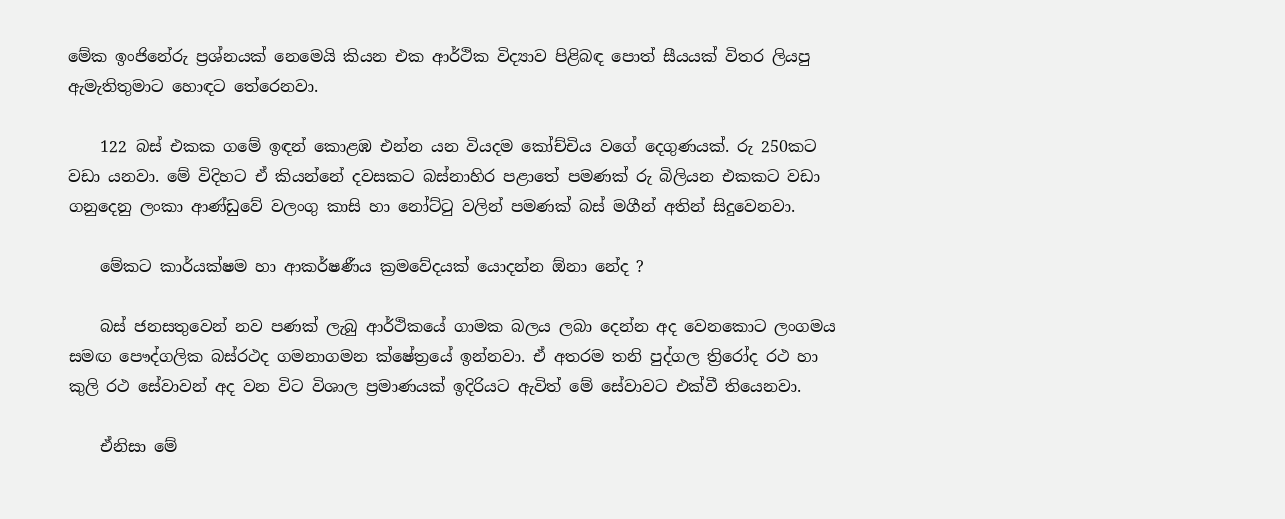මේක ඉංජිනේරු ප්‍රශ්නයක් නෙමෙයි කියන එක ආර්ථික විද්‍යාව පිළිබඳ පොත් සීයයක් විතර ලියපු ඇමැතිතුමාට හොඳට තේරෙනවා.

    122 බස් එකක ගමේ ඉඳන් කොළඹ එන්න යන වියදම කෝච්චිය වගේ දෙගුණයක්. රු 250කට වඩා යනවා. මේ විදිහට ඒ කියන්නේ දවසකට බස්නාහිර පළාතේ පමණක් රු බිලියන එකකට වඩා ගනුදෙනු ලංකා ආණ්ඩුවේ වලංගු කාසි හා නෝට්ටු වලින් පමණක් බස් මගීන් අතින් සිදුවෙනවා.

    මේකට කාර්යක්ෂම හා ආකර්ෂණීය ක්‍රමවේදයක් යොදන්න ඕනා නේද ?

    බස් ජනසතුවෙන් නව පණක් ලැබු ආර්ථිකයේ ගාමක බලය ලබා දෙන්න අද වෙනකොට ලංගමය සමඟ පෞද්ගලික බස්රථද ගමනාගමන ක්ෂේත්‍රයේ ඉන්නවා. ඒ අතරම තනි පුද්ගල ත්‍රිරෝද රථ හා කුලි රථ සේවාවන් අද වන විට විශාල ප්‍රමාණයක් ඉදිරියට ඇවිත් මේ සේවාවට එක්වී තියෙනවා.

    ඒනිසා මේ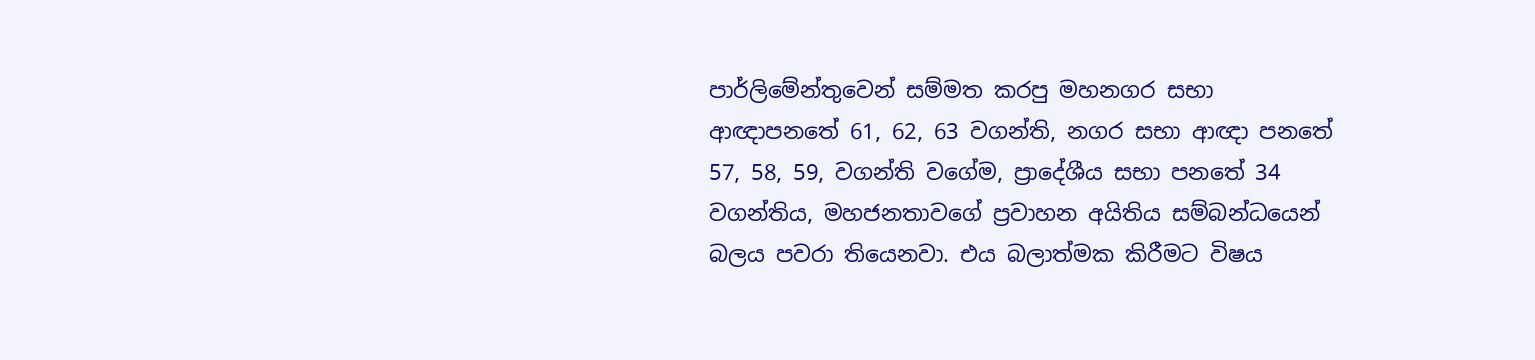පාර්ලිමේන්තුවෙන් සම්මත කරපු මහනගර සභා ආඥාපනතේ 61, 62, 63 වගන්ති, නගර සභා ආඥා පනතේ 57, 58, 59, වගන්ති වගේම, ප්‍රාදේශීය සභා පනතේ 34 වගන්තිය, මහජනතාවගේ ප්‍රවාහන අයිතිය සම්බන්ධයෙන් බලය පවරා තියෙනවා. එය බලාත්මක කිරීමට විෂය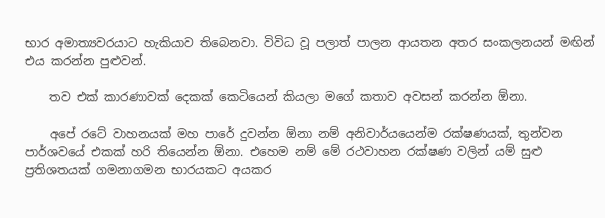භාර අමාත්‍යවරයාට හැකියාව තිබෙනවා. විවිධ වූ පලාත් පාලන ආයතන අතර සංකලනයන් මඟින් එය කරන්න පුළුවන්.

    තව එක් කාරණාවක් දෙකක් කෙටියෙන් කියලා මගේ කතාව අවසන් කරන්න ඕනා.

    අපේ රටේ වාහනයක් මහ පාරේ දුවන්න ඕනා නම් අනිවාර්යයෙන්ම රක්ෂණයක්, තුන්වන පාර්ශවයේ එකක් හරි තියෙන්න ඕනා. එහෙම නම් මේ රථවාහන රක්ෂණ වලින් යම් සුළු ප්‍රතිශතයක් ගමනාගමන භාරයකට අයකර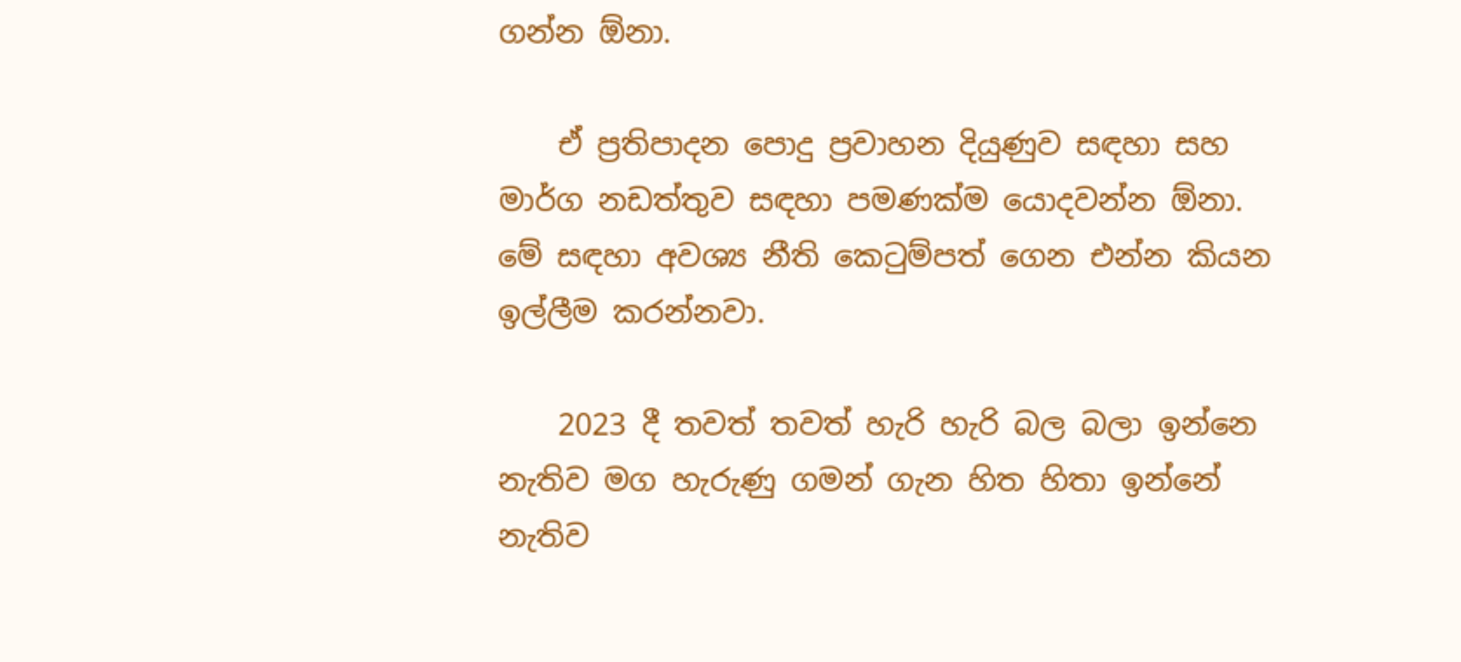ගන්න ඕනා.

    ඒ ප්‍රතිපාදන පොදු ප්‍රවාහන දියුණුව සඳහා සහ මාර්ග නඩත්තුව සඳහා පමණක්ම යොදවන්න ඕනා. මේ සඳහා අවශ්‍ය නීති කෙටුම්පත් ගෙන එන්න කියන ඉල්ලීම කරන්නවා.

    2023 දී තවත් තවත් හැරි හැරි බල බලා ඉන්නෙ නැතිව මග හැරුණු ගමන් ගැන හිත හිතා ඉන්නේ නැතිව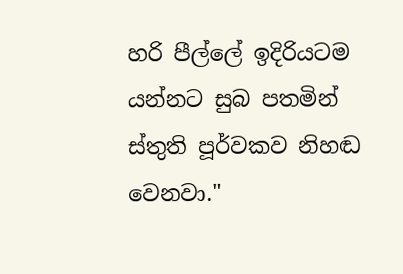හරි පීල්ලේ ඉදිරියටම යන්නට සුබ පතමින් ස්තුති පූර්වකව නිහඬ වෙනවා."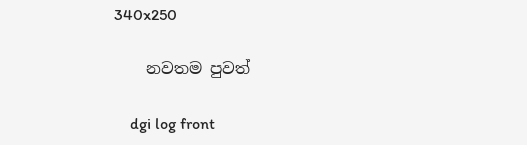340x250

    නවතම පුවත්

    dgi log front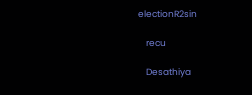electionR2sin

    recu

    Desathiya